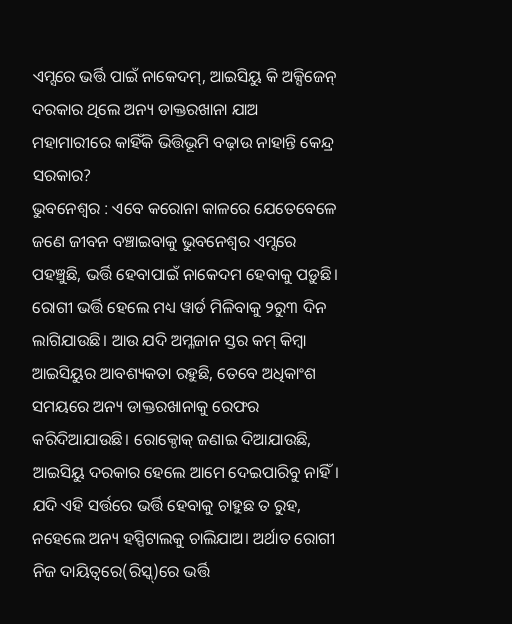ଏମ୍ସରେ ଭର୍ତ୍ତି ପାଇଁ ନାକେଦମ୍, ଆଇସିୟୁ କି ଅକ୍ସିଜେନ୍ ଦରକାର ଥିଲେ ଅନ୍ୟ ଡାକ୍ତରଖାନା ଯାଅ
ମହାମାରୀରେ କାହିଁକି ଭିତ୍ତିଭୂମି ବଢ଼ାଉ ନାହାନ୍ତି କେନ୍ଦ୍ର ସରକାର?
ଭୁବନେଶ୍ବର : ଏବେ କରୋନା କାଳରେ ଯେତେବେଳେ ଜଣେ ଜୀବନ ବଞ୍ଚାଇବାକୁ ଭୁବନେଶ୍ବର ଏମ୍ସରେ ପହଞ୍ଚୁଛି, ଭର୍ତ୍ତି ହେବାପାଇଁ ନାକେଦମ ହେବାକୁ ପଡ଼ୁଛି। ରୋଗୀ ଭର୍ତ୍ତି ହେଲେ ମଧ୍ୟ ୱାର୍ଡ ମିଳିବାକୁ ୨ରୁ୩ ଦିନ ଲାଗିଯାଉଛି। ଆଉ ଯଦି ଅମ୍ଳଜାନ ସ୍ତର କମ୍ କିମ୍ବା ଆଇସିୟୁର ଆବଶ୍ୟକତା ରହୁଛି, ତେବେ ଅଧିକାଂଶ ସମୟରେ ଅନ୍ୟ ଡାକ୍ତରଖାନାକୁ ରେଫର କରିଦିଆଯାଉଛି। ରୋକ୍ଠୋକ୍ ଜଣାଇ ଦିଆଯାଉଛି, ଆଇସିୟୁ ଦରକାର ହେଲେ ଆମେ ଦେଇପାରିବୁ ନାହିଁ। ଯଦି ଏହି ସର୍ତ୍ତରେ ଭର୍ତ୍ତି ହେବାକୁ ଚାହୁଛ ତ ରୁହ, ନହେଲେ ଅନ୍ୟ ହସ୍ପିଟାଲକୁ ଚାଲିଯାଅ। ଅର୍ଥାତ ରୋଗୀ ନିଜ ଦାୟିତ୍ବରେ(ରିସ୍କ୍)ରେ ଭର୍ତ୍ତି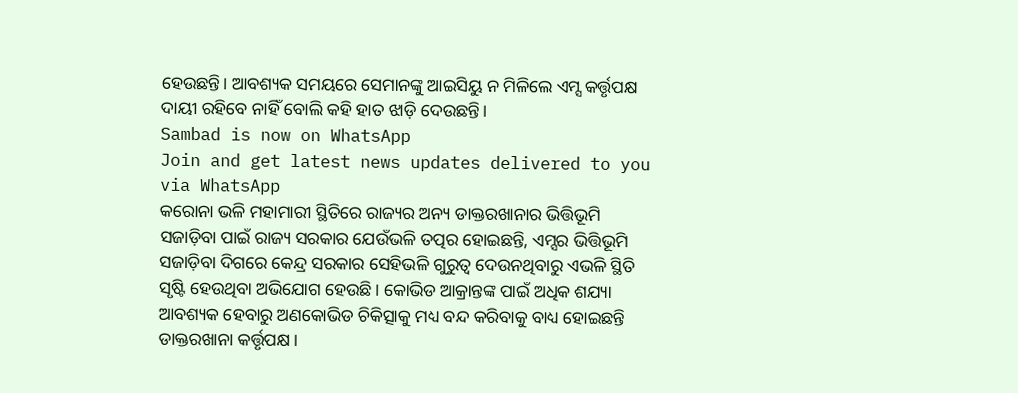ହେଉଛନ୍ତି। ଆବଶ୍ୟକ ସମୟରେ ସେମାନଙ୍କୁ ଆଇସିୟୁ ନ ମିଳିଲେ ଏମ୍ସ କର୍ତ୍ତୃପକ୍ଷ ଦାୟୀ ରହିବେ ନାହିଁ ବୋଲି କହି ହାତ ଝାଡ଼ି ଦେଉଛନ୍ତି।
Sambad is now on WhatsApp
Join and get latest news updates delivered to you via WhatsApp
କରୋନା ଭଳି ମହାମାରୀ ସ୍ଥିତିରେ ରାଜ୍ୟର ଅନ୍ୟ ଡାକ୍ତରଖାନାର ଭିତ୍ତିଭୂମି ସଜାଡ଼ିବା ପାଇଁ ରାଜ୍ୟ ସରକାର ଯେଉଁଭଳି ତତ୍ପର ହୋଇଛନ୍ତି, ଏମ୍ସର ଭିତ୍ତିଭୂମି ସଜାଡ଼ିବା ଦିଗରେ କେନ୍ଦ୍ର ସରକାର ସେହିଭଳି ଗୁରୁତ୍ବ ଦେଉନଥିବାରୁ ଏଭଳି ସ୍ଥିତି ସୃଷ୍ଟି ହେଉଥିବା ଅଭିଯୋଗ ହେଉଛି। କୋଭିଡ ଆକ୍ରାନ୍ତଙ୍କ ପାଇଁ ଅଧିକ ଶଯ୍ୟା ଆବଶ୍ୟକ ହେବାରୁ ଅଣକୋଭିଡ ଚିକିତ୍ସାକୁ ମଧ୍ୟ ବନ୍ଦ କରିବାକୁ ବାଧ୍ୟ ହୋଇଛନ୍ତି ଡାକ୍ତରଖାନା କର୍ତ୍ତୃପକ୍ଷ।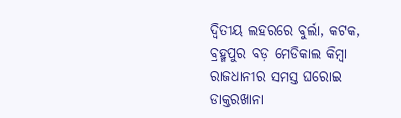ଦ୍ବିତୀୟ ଲହରରେ ବୁର୍ଲା, କଟକ, ବ୍ରହ୍ମପୁର ବଡ଼ ମେଡିକାଲ କିମ୍ବା ରାଜଧାନୀର ସମସ୍ତ ଘରୋଇ ଡାକ୍ତରଖାନା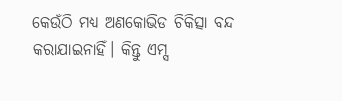କେଉଁଠି ମଧ୍ୟ ଅଣକୋଭିଡ ଚିକିତ୍ସା ବନ୍ଦ କରାଯାଇନାହିଁ। କିନ୍ତୁ ଏମ୍ସ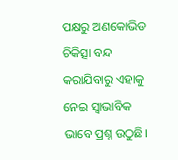ପକ୍ଷରୁ ଅଣକୋଭିଡ ଚିକିତ୍ସା ବନ୍ଦ କରାଯିବାରୁ ଏହାକୁ ନେଇ ସ୍ବାଭାବିକ ଭାବେ ପ୍ରଶ୍ନ ଉଠୁଛି।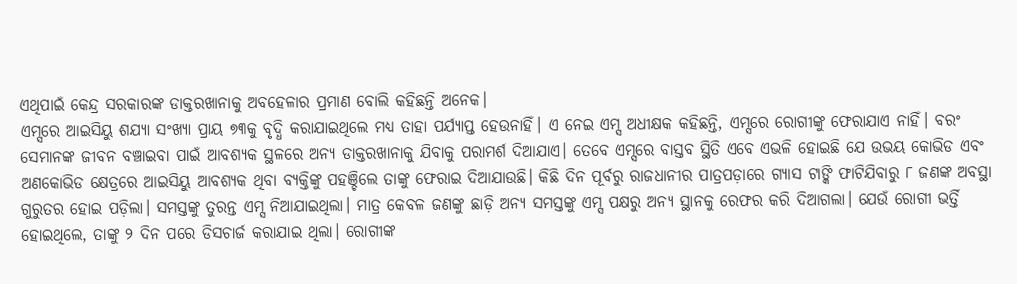ଏଥିପାଇଁ କେନ୍ଦ୍ର ସରକାରଙ୍କ ଡାକ୍ତରଖାନାକୁ ଅବହେଳାର ପ୍ରମାଣ ବୋଲି କହିଛନ୍ତି ଅନେକ।
ଏମ୍ସରେ ଆଇସିୟୁ ଶଯ୍ୟା ସଂଖ୍ୟା ପ୍ରାୟ ୭୩କୁ ବୃଦ୍ଧି କରାଯାଇଥିଲେ ମଧ୍ୟ ତାହା ପର୍ଯ୍ୟାପ୍ତ ହେଉନାହିଁ। ଏ ନେଇ ଏମ୍ସ ଅଧୀକ୍ଷକ କହିଛନ୍ତି, ଏମ୍ସରେ ରୋଗୀଙ୍କୁ ଫେରାଯାଏ ନାହିଁ। ବରଂ ସେମାନଙ୍କ ଜୀବନ ବଞ୍ଚାଇବା ପାଇଁ ଆବଶ୍ୟକ ସ୍ଥଳରେ ଅନ୍ୟ ଡାକ୍ତରଖାନାକୁ ଯିବାକୁ ପରାମର୍ଶ ଦିଆଯାଏ। ତେବେ ଏମ୍ସରେ ବାସ୍ତବ ସ୍ଥିତି ଏବେ ଏଭଳି ହୋଇଛି ଯେ ଉଭୟ କୋଭିଡ ଏବଂ ଅଣକୋଭିଡ କ୍ଷେତ୍ରରେ ଆଇସିୟୁ ଆବଶ୍ୟକ ଥିବା ବ୍ୟକ୍ତିଙ୍କୁ ପହଞ୍ଚିଲେ ତାଙ୍କୁ ଫେରାଇ ଦିଆଯାଉଛି। କିଛି ଦିନ ପୂର୍ବରୁ ରାଜଧାନୀର ପାତ୍ରପଡ଼ାରେ ଗ୍ୟାସ ଟାଙ୍କି ଫାଟିଯିବାରୁ ୮ ଜଣଙ୍କ ଅବସ୍ଥା ଗୁରୁତର ହୋଇ ପଡ଼ିଲା। ସମସ୍ତଙ୍କୁ ତୁରନ୍ତ ଏମ୍ସ ନିଆଯାଇଥିଲା। ମାତ୍ର କେବଳ ଜଣଙ୍କୁ ଛାଡ଼ି ଅନ୍ୟ ସମସ୍ତଙ୍କୁ ଏମ୍ସ ପକ୍ଷରୁ ଅନ୍ୟ ସ୍ଥାନକୁ ରେଫର କରି ଦିଆଗଲା। ଯେଉଁ ରୋଗୀ ଭର୍ତ୍ତି ହୋଇଥିଲେ, ତାଙ୍କୁ ୨ ଦିନ ପରେ ଡିସଚାର୍ଜ କରାଯାଇ ଥିଲା। ରୋଗୀଙ୍କ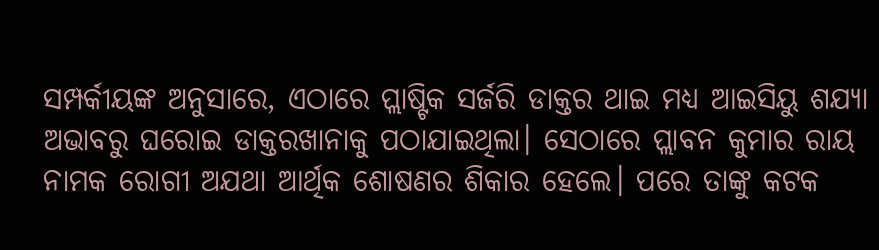ସମ୍ପର୍କୀୟଙ୍କ ଅନୁସାରେ, ଏଠାରେ ପ୍ଲାଷ୍ଟିକ ସର୍ଜରି ଡାକ୍ତର ଥାଇ ମଧ୍ୟ ଆଇସିୟୁ ଶଯ୍ୟା ଅଭାବରୁ ଘରୋଇ ଡାକ୍ତରଖାନାକୁ ପଠାଯାଇଥିଲା। ସେଠାରେ ପ୍ଲାବନ କୁମାର ରାୟ ନାମକ ରୋଗୀ ଅଯଥା ଆର୍ଥିକ ଶୋଷଣର ଶିକାର ହେଲେ। ପରେ ତାଙ୍କୁ କଟକ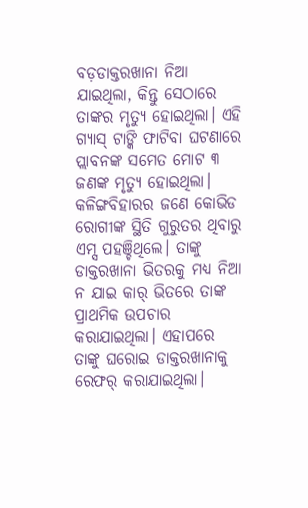ବଡ଼ଡାକ୍ତରଖାନା ନିଆ ଯାଇଥିଲା, କିନ୍ତୁ ସେଠାରେ ତାଙ୍କର ମୃତ୍ୟୁ ହୋଇଥିଲା। ଏହି ଗ୍ୟାସ୍ ଟାଙ୍କି ଫାଟିବା ଘଟଣାରେ ପ୍ଲାବନଙ୍କ ସମେତ ମୋଟ ୩ ଜଣଙ୍କ ମୃତ୍ୟୁ ହୋଇଥିଲା।
କଳିଙ୍ଗବିହାରର ଜଣେ କୋଭିଡ ରୋଗୀଙ୍କ ସ୍ଥିତି ଗୁରୁତର ଥିବାରୁ ଏମ୍ସ ପହଞ୍ଚିଥିଲେ। ତାଙ୍କୁ ଡାକ୍ତରଖାନା ଭିତରକୁ ମଧ୍ୟ ନିଆ ନ ଯାଇ କାର୍ ଭିତରେ ତାଙ୍କ ପ୍ରାଥମିକ ଉପଚାର କରାଯାଇଥିଲା। ଏହାପରେ ତାଙ୍କୁ ଘରୋଇ ଡାକ୍ତରଖାନାକୁ ରେଫର୍ କରାଯାଇଥିଲା।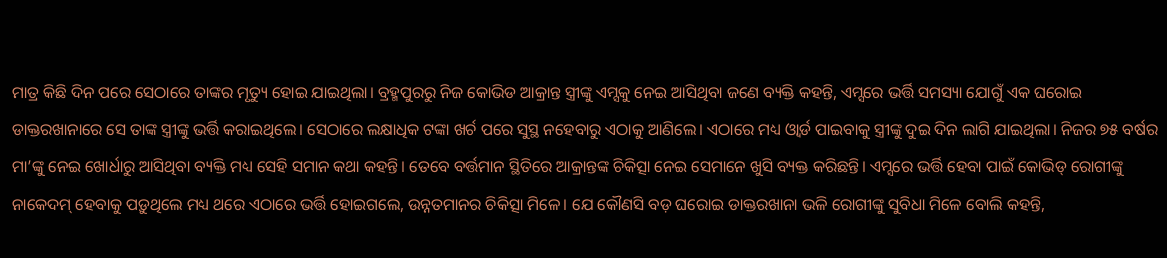ମାତ୍ର କିଛି ଦିନ ପରେ ସେଠାରେ ତାଙ୍କର ମୃତ୍ୟୁ ହୋଇ ଯାଇଥିଲା। ବ୍ରହ୍ମପୁରରୁ ନିଜ କୋଭିଡ ଆକ୍ରାନ୍ତ ସ୍ତ୍ରୀଙ୍କୁ ଏମ୍ସକୁ ନେଇ ଆସିଥିବା ଜଣେ ବ୍ୟକ୍ତି କହନ୍ତି, ଏମ୍ସରେ ଭର୍ତ୍ତି ସମସ୍ୟା ଯୋଗୁଁ ଏକ ଘରୋଇ ଡାକ୍ତରଖାନାରେ ସେ ତାଙ୍କ ସ୍ତ୍ରୀଙ୍କୁ ଭର୍ତ୍ତି କରାଇଥିଲେ। ସେଠାରେ ଲକ୍ଷାଧିକ ଟଙ୍କା ଖର୍ଚ ପରେ ସୁସ୍ଥ ନହେବାରୁ ଏଠାକୁ ଆଣିଲେ। ଏଠାରେ ମଧ୍ୟ ଓ୍ବାର୍ଡ ପାଇବାକୁ ସ୍ତ୍ରୀଙ୍କୁ ଦୁଇ ଦିନ ଲାଗି ଯାଇଥିଲା। ନିଜର ୭୫ ବର୍ଷର ମା’ଙ୍କୁ ନେଇ ଖୋର୍ଧାରୁ ଆସିଥିବା ବ୍ୟକ୍ତି ମଧ୍ୟ ସେହି ସମାନ କଥା କହନ୍ତି। ତେବେ ବର୍ତ୍ତମାନ ସ୍ଥିତିରେ ଆକ୍ରାନ୍ତଙ୍କ ଚିକିତ୍ସା ନେଇ ସେମାନେ ଖୁସି ବ୍ୟକ୍ତ କରିଛନ୍ତି। ଏମ୍ସରେ ଭର୍ତ୍ତି ହେବା ପାଇଁ କୋଭିଡ୍ ରୋଗୀଙ୍କୁ ନାକେଦମ୍ ହେବାକୁ ପଡ଼ୁଥିଲେ ମଧ୍ୟ ଥରେ ଏଠାରେ ଭର୍ତ୍ତି ହୋଇଗଲେ, ଉନ୍ନତମାନର ଚିକିତ୍ସା ମିଳେ। ଯେ କୌଣସି ବଡ଼ ଘରୋଇ ଡାକ୍ତରଖାନା ଭଳି ରୋଗୀଙ୍କୁ ସୁବିଧା ମିଳେ ବୋଲି କହନ୍ତି,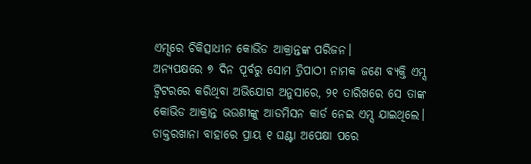ଏମ୍ସରେ ଚିକିତ୍ସାଧୀନ କୋଭିଡ ଆକ୍ରାନ୍ତଙ୍କ ପରିଜନ।
ଅନ୍ୟପକ୍ଷରେ ୭ ଦିନ ପୂର୍ବରୁ ସୋମ ତ୍ରିପାଠୀ ନାମକ ଜଣେ ବ୍ୟକ୍ତି ଏମ୍ସ ଟ୍ବିଟରରେ କରିଥିବା ଅଭିଯୋଗ ଅନୁସାରେ, ୨୧ ତାରିଖରେ ସେ ତାଙ୍କ କୋଭିଡ ଆକ୍ରାନ୍ତ ଭଉଣୀଙ୍କୁ ଆଡମିସନ କାର୍ଡ ନେଇ ଏମ୍ସ ଯାଇଥିଲେ। ଡାକ୍ତରଖାନା ବାହାରେ ପ୍ରାୟ ୧ ଘଣ୍ଟା ଅପେକ୍ଷା ପରେ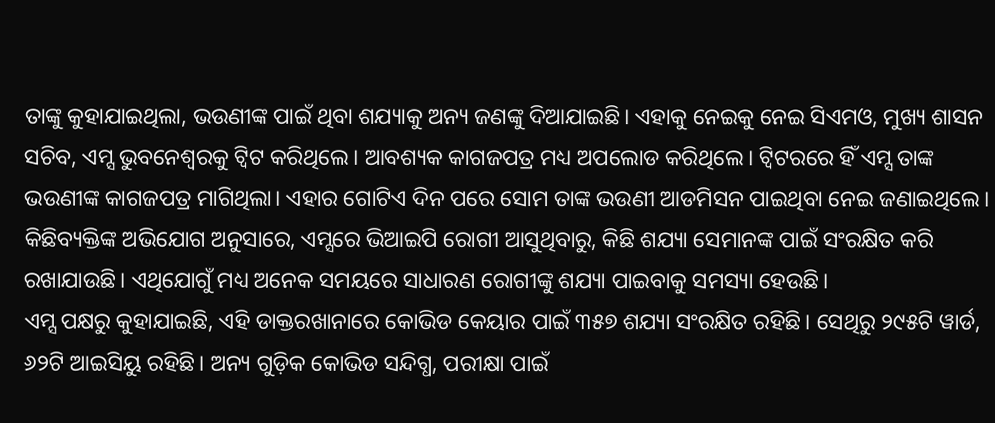ତାଙ୍କୁ କୁହାଯାଇଥିଲା, ଭଉଣୀଙ୍କ ପାଇଁ ଥିବା ଶଯ୍ୟାକୁ ଅନ୍ୟ ଜଣଙ୍କୁ ଦିଆଯାଇଛି। ଏହାକୁ ନେଇକୁ ନେଇ ସିଏମଓ, ମୁଖ୍ୟ ଶାସନ ସଚିବ, ଏମ୍ସ ଭୁବନେଶ୍ବରକୁ ଟ୍ବିଟ କରିଥିଲେ। ଆବଶ୍ୟକ କାଗଜପତ୍ର ମଧ୍ୟ ଅପଲୋଡ କରିଥିଲେ। ଟ୍ବିଟରରେ ହିଁ ଏମ୍ସ ତାଙ୍କ ଭଉଣୀଙ୍କ କାଗଜପତ୍ର ମାଗିଥିଲା। ଏହାର ଗୋଟିଏ ଦିନ ପରେ ସୋମ ତାଙ୍କ ଭଉଣୀ ଆଡମିସନ ପାଇଥିବା ନେଇ ଜଣାଇଥିଲେ। କିଛିବ୍ୟକ୍ତିଙ୍କ ଅଭିଯୋଗ ଅନୁସାରେ, ଏମ୍ସରେ ଭିଆଇପି ରୋଗୀ ଆସୁଥିବାରୁ, କିଛି ଶଯ୍ୟା ସେମାନଙ୍କ ପାଇଁ ସଂରକ୍ଷିତ କରି ରଖାଯାଉଛି। ଏଥିଯୋଗୁଁ ମଧ୍ୟ ଅନେକ ସମୟରେ ସାଧାରଣ ରୋଗୀଙ୍କୁ ଶଯ୍ୟା ପାଇବାକୁ ସମସ୍ୟା ହେଉଛି।
ଏମ୍ସ ପକ୍ଷରୁ କୁହାଯାଇଛି, ଏହି ଡାକ୍ତରଖାନାରେ କୋଭିଡ କେୟାର ପାଇଁ ୩୫୭ ଶଯ୍ୟା ସଂରକ୍ଷିତ ରହିଛି। ସେଥିରୁ ୨୯୫ଟି ୱାର୍ଡ, ୬୨ଟି ଆଇସିୟୁ ରହିଛି। ଅନ୍ୟ ଗୁଡ଼ିକ କୋଭିଡ ସନ୍ଦିଗ୍ଧ, ପରୀକ୍ଷା ପାଇଁ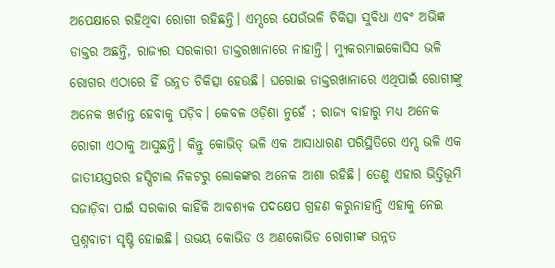ଅପେକ୍ଷାରେ ରହିଥିବା ରୋଗୀ ରହିଛନ୍ତି। ଏମ୍ସରେ ଯେଉଁଭଳି ଚିକିତ୍ସା ସୁବିଧା ଏବଂ ଅଭିଜ୍ଞ ଡାକ୍ତର ଅଛନ୍ତି, ରାଜ୍ୟର ସରକାରୀ ଡାକ୍ତରଖାନାରେ ନାହାନ୍ତି। ମ୍ୟୁକରମାଇକୋସିସ ଭଳି ରୋଗର ଏଠାରେ ହିଁ ଉନ୍ନତ ଚିକିତ୍ସା ହେଉଛି। ଘରୋଇ ଡାକ୍ତରଖାନାରେ ଏଥିପାଇଁ ରୋଗୀଙ୍କୁ ଅନେକ ଖର୍ଚାନ୍ତ ହେବାକୁ ପଡ଼ିବ। କେବଳ ଓଡ଼ିଶା ନୁହେଁ ; ରାଜ୍ୟ ବାହାରୁ ମଧ୍ୟ ଅନେକ ରୋଗୀ ଏଠାକୁ ଆସୁଛନ୍ତି। କିନ୍ତୁ କୋଭିଡ୍ ଭଳି ଏକ ଆସାଧାରଣ ପରିସ୍ଥିତିରେ ଏମ୍ସ ଭଳି ଏକ ଜାତୀୟସ୍ତରର ହସ୍ପିଟାଲ ନିକଟରୁ ଲୋକଙ୍କର ଅନେକ ଆଶା ରହିଛି। ତେଣୁ ଏହାର ଭିତ୍ତିଭୂମି ସଜାଡ଼ିବା ପାଇଁ ସରକାର କାହିଁକି ଆବଶ୍ୟକ ପଦକ୍ଷେପ ଗ୍ରହଣ କରୁନାହାନ୍ତି ଏହାକୁ ନେଇ ପ୍ରଶ୍ନବାଚୀ ସୃଷ୍ଟି ହୋଇଛି। ଉଭୟ କୋଭିଡ ଓ ଅଣକୋଭିଡ ରୋଗୀଙ୍କ ଉନ୍ନତ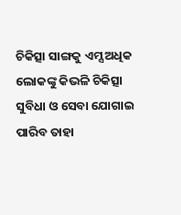ଚିକିତ୍ସା ସାଙ୍ଗକୁ ଏମ୍ସ ଅଧିକ ଲୋକଙ୍କୁ କିଭଳି ଚିକିତ୍ସା ସୁବିଧା ଓ ସେବା ଯୋଗାଇ ପାରିବ ତାହା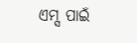ଏମ୍ସ ପାଇଁ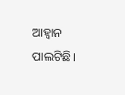ଆହ୍ବାନ ପାଲଟିଛି।